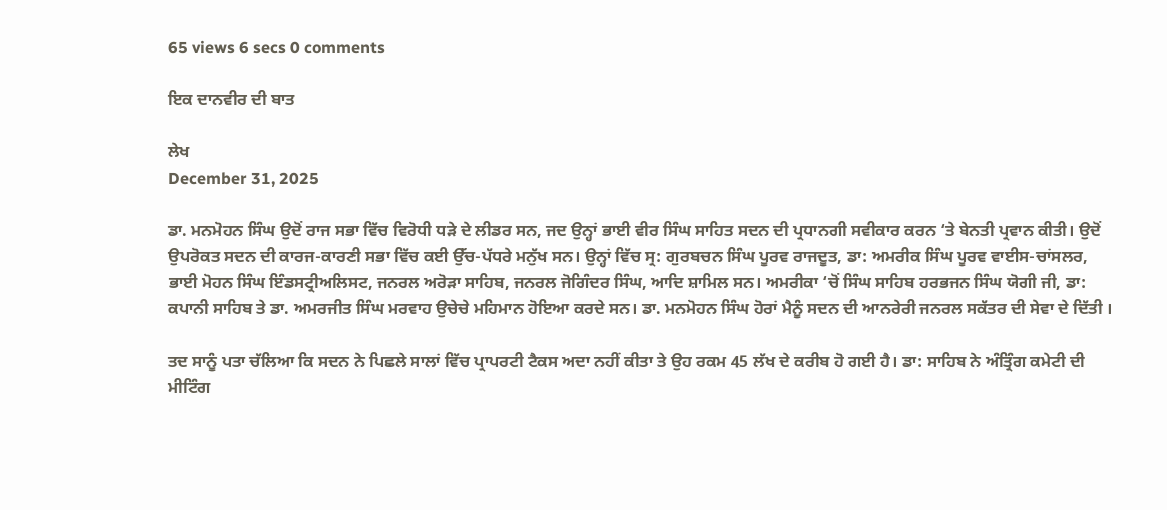65 views 6 secs 0 comments

ਇਕ ਦਾਨਵੀਰ ਦੀ ਬਾਤ

ਲੇਖ
December 31, 2025

ਡਾ. ਮਨਮੋਹਨ ਸਿੰਘ ਉਦੋਂ ਰਾਜ ਸਭਾ ਵਿੱਚ ਵਿਰੋਧੀ ਧੜੇ ਦੇ ਲੀਡਰ ਸਨ, ਜਦ ਉਨ੍ਹਾਂ ਭਾਈ ਵੀਰ ਸਿੰਘ ਸਾਹਿਤ ਸਦਨ ਦੀ ਪ੍ਰਧਾਨਗੀ ਸਵੀਕਾਰ ਕਰਨ ‘ਤੇ ਬੇਨਤੀ ਪ੍ਰਵਾਨ ਕੀਤੀ। ਉਦੋਂ ਉਪਰੋਕਤ ਸਦਨ ਦੀ ਕਾਰਜ-ਕਾਰਣੀ ਸਭਾ ਵਿੱਚ ਕਈ ਉੱਚ-ਪੱਧਰੇ ਮਨੁੱਖ ਸਨ। ਉਨ੍ਹਾਂ ਵਿੱਚ ਸ੍ਰ: ਗੁਰਬਚਨ ਸਿੰਘ ਪੂਰਵ ਰਾਜਦੂਤ, ਡਾ: ਅਮਰੀਕ ਸਿੰਘ ਪੂਰਵ ਵਾਈਸ-ਚਾਂਸਲਰ, ਭਾਈ ਮੋਹਨ ਸਿੰਘ ਇੰਡਸਟ੍ਰੀਅਲਿਸਟ, ਜਨਰਲ ਅਰੋੜਾ ਸਾਹਿਬ, ਜਨਰਲ ਜੋਗਿੰਦਰ ਸਿੰਘ, ਆਦਿ ਸ਼ਾਮਿਲ ਸਨ। ਅਮਰੀਕਾ ‘ਚੋਂ ਸਿੰਘ ਸਾਹਿਬ ਹਰਭਜਨ ਸਿੰਘ ਯੋਗੀ ਜੀ, ਡਾ: ਕਪਾਨੀ ਸਾਹਿਬ ਤੇ ਡਾ. ਅਮਰਜੀਤ ਸਿੰਘ ਮਰਵਾਹ ਉਚੇਚੇ ਮਹਿਮਾਨ ਹੋਇਆ ਕਰਦੇ ਸਨ। ਡਾ. ਮਨਮੋਹਨ ਸਿੰਘ ਹੋਰਾਂ ਮੈਨੂੰ ਸਦਨ ਦੀ ਆਨਰੇਰੀ ਜਨਰਲ ਸਕੱਤਰ ਦੀ ਸੇਵਾ ਦੇ ਦਿੱਤੀ ।

ਤਦ ਸਾਨੂੰ ਪਤਾ ਚੱਲਿਆ ਕਿ ਸਦਨ ਨੇ ਪਿਛਲੇ ਸਾਲਾਂ ਵਿੱਚ ਪ੍ਰਾਪਰਟੀ ਟੈਕਸ ਅਦਾ ਨਹੀਂ ਕੀਤਾ ਤੇ ਉਹ ਰਕਮ 45 ਲੱਖ ਦੇ ਕਰੀਬ ਹੋ ਗਈ ਹੈ। ਡਾ: ਸਾਹਿਬ ਨੇ ਅੰਤ੍ਰਿੰਗ ਕਮੇਟੀ ਦੀ ਮੀਟਿੰਗ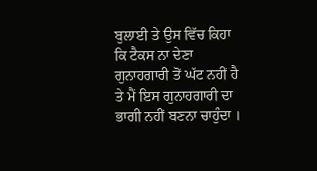ਬੁਲਾਈ ਤੇ ਉਸ ਵਿੱਚ ਕਿਹਾ ਕਿ ਟੈਕਸ ਨਾ ਦੇਣਾ ਗੁਨਾਹਗਾਰੀ ਤੋਂ ਘੱਟ ਨਹੀਂ ਹੈ ਤੇ ਮੈਂ ਇਸ ਗੁਨਾਹਗਾਰੀ ਦਾ ਭਾਗੀ ਨਹੀਂ ਬਣਨਾ ਚਾਹੁੰਦਾ ।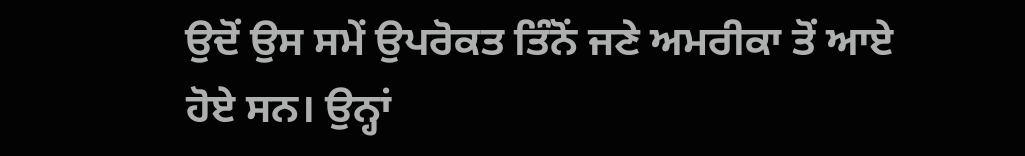ਉਦੋਂ ਉਸ ਸਮੇਂ ਉਪਰੋਕਤ ਤਿੰਨੋਂ ਜਣੇ ਅਮਰੀਕਾ ਤੋਂ ਆਏ ਹੋਏ ਸਨ। ਉਨ੍ਹਾਂ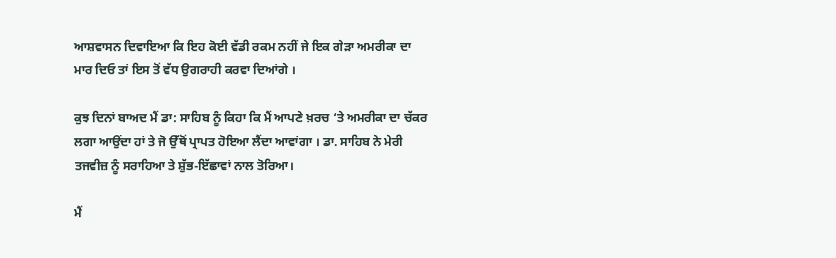ਆਸ਼ਵਾਸਨ ਦਿਵਾਇਆ ਕਿ ਇਹ ਕੋਈ ਵੱਡੀ ਰਕਮ ਨਹੀਂ ਜੇ ਇਕ ਗੇੜਾ ਅਮਰੀਕਾ ਦਾ ਮਾਰ ਦਿਓ ਤਾਂ ਇਸ ਤੋਂ ਵੱਧ ਉਗਰਾਹੀ ਕਰਵਾ ਦਿਆਂਗੇ ।

ਕੁਝ ਦਿਨਾਂ ਬਾਅਦ ਮੈਂ ਡਾ: ਸਾਹਿਬ ਨੂੰ ਕਿਹਾ ਕਿ ਮੈਂ ਆਪਣੇ ਖ਼ਰਚ ‘ਤੇ ਅਮਰੀਕਾ ਦਾ ਚੱਕਰ ਲਗਾ ਆਉਂਦਾ ਹਾਂ ਤੇ ਜੋ ਉੱਥੋਂ ਪ੍ਰਾਪਤ ਹੋਇਆ ਲੈਂਦਾ ਆਵਾਂਗਾ । ਡਾ. ਸਾਹਿਬ ਨੇ ਮੇਰੀ ਤਜਵੀਜ਼ ਨੂੰ ਸਰਾਹਿਆ ਤੇ ਸ਼ੁੱਭ-ਇੱਛਾਵਾਂ ਨਾਲ ਤੋਰਿਆ।

ਮੈਂ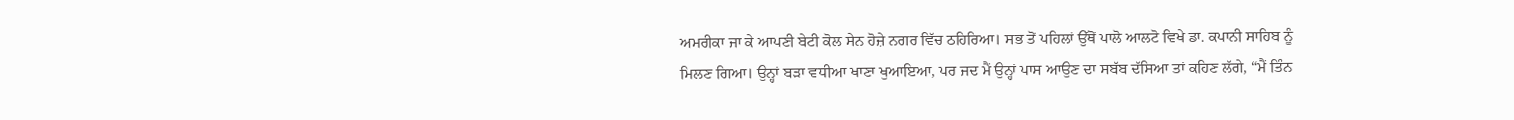ਅਮਰੀਕਾ ਜਾ ਕੇ ਆਪਣੀ ਬੇਟੀ ਕੋਲ ਸੇਨ ਹੋਜ਼ੇ ਨਗਰ ਵਿੱਚ ਠਹਿਰਿਆ। ਸਭ ਤੋਂ ਪਹਿਲਾਂ ਉੱਥੋਂ ਪਾਲੋ ਆਲਟੋ ਵਿਖੇ ਡਾ. ਕਪਾਨੀ ਸਾਹਿਬ ਨੂੰ ਮਿਲਣ ਗਿਆ। ਉਨ੍ਹਾਂ ਬੜਾ ਵਧੀਆ ਖਾਣਾ ਖੁਆਇਆ, ਪਰ ਜਦ ਮੈਂ ਉਨ੍ਹਾਂ ਪਾਸ ਆਉਣ ਦਾ ਸਬੱਬ ਦੱਸਿਆ ਤਾਂ ਕਹਿਣ ਲੱਗੇ, “ਮੈਂ ਤਿੰਨ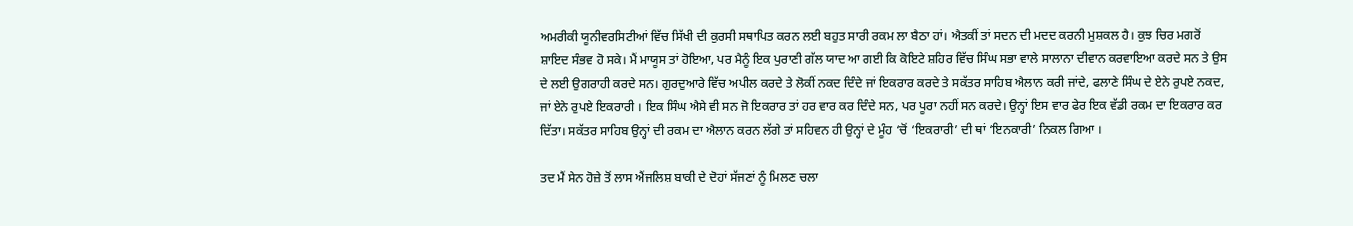ਅਮਰੀਕੀ ਯੂਨੀਵਰਸਿਟੀਆਂ ਵਿੱਚ ਸਿੱਖੀ ਦੀ ਕੁਰਸੀ ਸਥਾਪਿਤ ਕਰਨ ਲਈ ਬਹੁਤ ਸਾਰੀ ਰਕਮ ਲਾ ਬੈਠਾ ਹਾਂ। ਐਤਕੀਂ ਤਾਂ ਸਦਨ ਦੀ ਮਦਦ ਕਰਨੀ ਮੁਸ਼ਕਲ ਹੈ। ਕੁਝ ਚਿਰ ਮਗਰੋਂ ਸ਼ਾਇਦ ਸੰਭਵ ਹੋ ਸਕੇ। ਮੈਂ ਮਾਯੂਸ ਤਾਂ ਹੋਇਆ, ਪਰ ਮੈਨੂੰ ਇਕ ਪੁਰਾਣੀ ਗੱਲ ਯਾਦ ਆ ਗਈ ਕਿ ਕੋਇਟੇ ਸ਼ਹਿਰ ਵਿੱਚ ਸਿੰਘ ਸਭਾ ਵਾਲੇ ਸਾਲਾਨਾ ਦੀਵਾਨ ਕਰਵਾਇਆ ਕਰਦੇ ਸਨ ਤੇ ਉਸ ਦੇ ਲਈ ਉਗਰਾਹੀ ਕਰਦੇ ਸਨ। ਗੁਰਦੁਆਰੇ ਵਿੱਚ ਅਪੀਲ ਕਰਦੇ ਤੇ ਲੋਕੀਂ ਨਕਦ ਦਿੰਦੇ ਜਾਂ ਇਕਰਾਰ ਕਰਦੇ ਤੇ ਸਕੱਤਰ ਸਾਹਿਬ ਐਲਾਨ ਕਰੀ ਜਾਂਦੇ, ਫਲਾਣੇ ਸਿੰਘ ਦੇ ਏਨੇ ਰੁਪਏ ਨਕਦ, ਜਾਂ ਏਨੇ ਰੁਪਏ ਇਕਰਾਰੀ । ਇਕ ਸਿੰਘ ਐਸੇ ਵੀ ਸਨ ਜੋ ਇਕਰਾਰ ਤਾਂ ਹਰ ਵਾਰ ਕਰ ਦਿੰਦੇ ਸਨ, ਪਰ ਪੂਰਾ ਨਹੀਂ ਸਨ ਕਰਦੇ। ਉਨ੍ਹਾਂ ਇਸ ਵਾਰ ਫੇਰ ਇਕ ਵੱਡੀ ਰਕਮ ਦਾ ਇਕਰਾਰ ਕਰ ਦਿੱਤਾ। ਸਕੱਤਰ ਸਾਹਿਬ ਉਨ੍ਹਾਂ ਦੀ ਰਕਮ ਦਾ ਐਲਾਨ ਕਰਨ ਲੱਗੇ ਤਾਂ ਸਹਿਵਨ ਹੀ ਉਨ੍ਹਾਂ ਦੇ ਮੂੰਹ ‘ਚੋਂ ‘ਇਕਰਾਰੀ’ ਦੀ ਥਾਂ ‘ਇਨਕਾਰੀ’ ਨਿਕਲ ਗਿਆ ।

ਤਦ ਮੈਂ ਸੇਨ ਹੋਜ਼ੇ ਤੋਂ ਲਾਸ ਐਂਜਲਿਸ਼ ਬਾਕੀ ਦੇ ਦੋਹਾਂ ਸੱਜਣਾਂ ਨੂੰ ਮਿਲਣ ਚਲਾ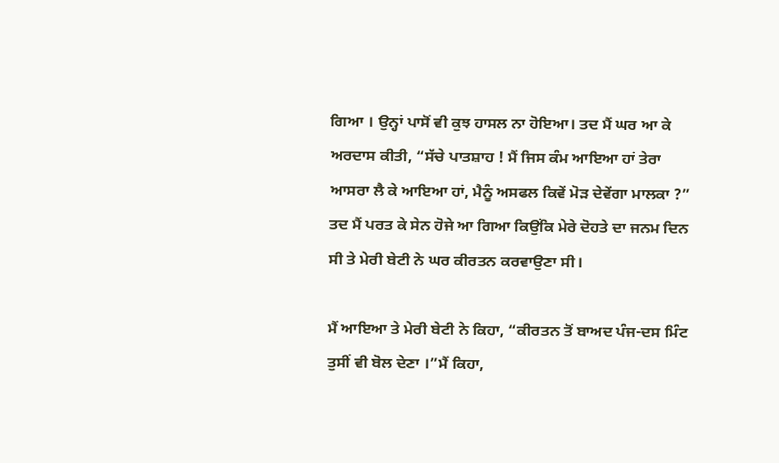ਗਿਆ । ਉਨ੍ਹਾਂ ਪਾਸੋਂ ਵੀ ਕੁਝ ਹਾਸਲ ਨਾ ਹੋਇਆ। ਤਦ ਮੈਂ ਘਰ ਆ ਕੇ ਅਰਦਾਸ ਕੀਤੀ, “ਸੱਚੇ ਪਾਤਸ਼ਾਹ ! ਮੈਂ ਜਿਸ ਕੰਮ ਆਇਆ ਹਾਂ ਤੇਰਾ ਆਸਰਾ ਲੈ ਕੇ ਆਇਆ ਹਾਂ, ਮੈਨੂੰ ਅਸਫਲ ਕਿਵੇਂ ਮੋੜ ਦੇਵੇਂਗਾ ਮਾਲਕਾ ?” ਤਦ ਮੈਂ ਪਰਤ ਕੇ ਸੇਨ ਹੋਜੇ ਆ ਗਿਆ ਕਿਉਂਕਿ ਮੇਰੇ ਦੋਹਤੇ ਦਾ ਜਨਮ ਦਿਨ ਸੀ ਤੇ ਮੇਰੀ ਬੇਟੀ ਨੇ ਘਰ ਕੀਰਤਨ ਕਰਵਾਉਣਾ ਸੀ।

ਮੈਂ ਆਇਆ ਤੇ ਮੇਰੀ ਬੇਟੀ ਨੇ ਕਿਹਾ, “ਕੀਰਤਨ ਤੋਂ ਬਾਅਦ ਪੰਜ-ਦਸ ਮਿੰਟ ਤੁਸੀਂ ਵੀ ਬੋਲ ਦੇਣਾ ।”ਮੈਂ ਕਿਹਾ,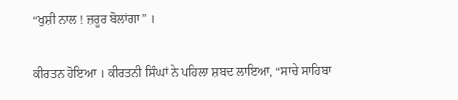“ਖੁਸ਼ੀ ਨਾਲ ! ਜ਼ਰੂਰ ਬੋਲਾਂਗਾ” ।

ਕੀਰਤਨ ਹੋਇਆ । ਕੀਰਤਨੀ ਸਿੰਘਾਂ ਨੇ ਪਹਿਲਾ ਸ਼ਬਦ ਲਾਇਆ, “ਸਾਚੇ ਸਾਹਿਬਾ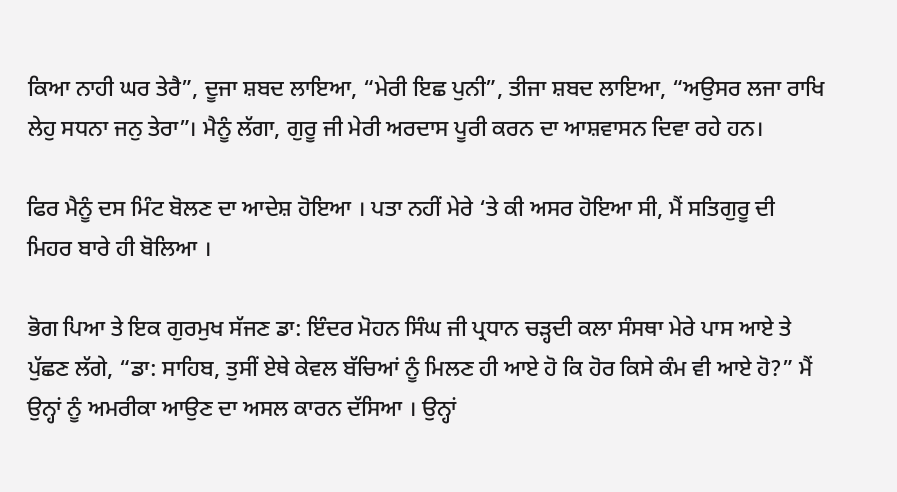ਕਿਆ ਨਾਹੀ ਘਰ ਤੇਰੈ”, ਦੂਜਾ ਸ਼ਬਦ ਲਾਇਆ, “ਮੇਰੀ ਇਛ ਪੁਨੀ”, ਤੀਜਾ ਸ਼ਬਦ ਲਾਇਆ, “ਅਉਸਰ ਲਜਾ ਰਾਖਿ ਲੇਹੁ ਸਧਨਾ ਜਨੁ ਤੇਰਾ”। ਮੈਨੂੰ ਲੱਗਾ, ਗੁਰੂ ਜੀ ਮੇਰੀ ਅਰਦਾਸ ਪੂਰੀ ਕਰਨ ਦਾ ਆਸ਼ਵਾਸਨ ਦਿਵਾ ਰਹੇ ਹਨ।

ਫਿਰ ਮੈਨੂੰ ਦਸ ਮਿੰਟ ਬੋਲਣ ਦਾ ਆਦੇਸ਼ ਹੋਇਆ । ਪਤਾ ਨਹੀਂ ਮੇਰੇ ‘ਤੇ ਕੀ ਅਸਰ ਹੋਇਆ ਸੀ, ਮੈਂ ਸਤਿਗੁਰੂ ਦੀ ਮਿਹਰ ਬਾਰੇ ਹੀ ਬੋਲਿਆ ।

ਭੋਗ ਪਿਆ ਤੇ ਇਕ ਗੁਰਮੁਖ ਸੱਜਣ ਡਾ: ਇੰਦਰ ਮੋਹਨ ਸਿੰਘ ਜੀ ਪ੍ਰਧਾਨ ਚੜ੍ਹਦੀ ਕਲਾ ਸੰਸਥਾ ਮੇਰੇ ਪਾਸ ਆਏ ਤੇ ਪੁੱਛਣ ਲੱਗੇ, “ਡਾ: ਸਾਹਿਬ, ਤੁਸੀਂ ਏਥੇ ਕੇਵਲ ਬੱਚਿਆਂ ਨੂੰ ਮਿਲਣ ਹੀ ਆਏ ਹੋ ਕਿ ਹੋਰ ਕਿਸੇ ਕੰਮ ਵੀ ਆਏ ਹੋ?” ਮੈਂ ਉਨ੍ਹਾਂ ਨੂੰ ਅਮਰੀਕਾ ਆਉਣ ਦਾ ਅਸਲ ਕਾਰਨ ਦੱਸਿਆ । ਉਨ੍ਹਾਂ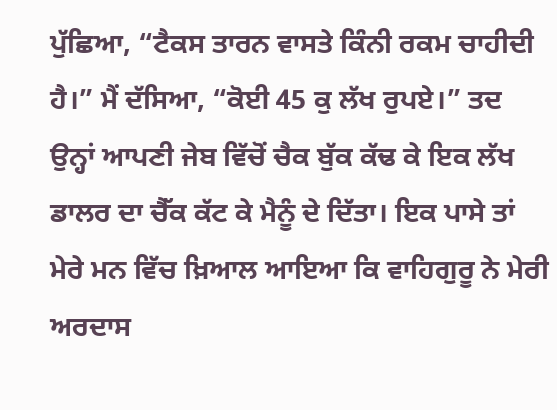ਪੁੱਛਿਆ, “ਟੈਕਸ ਤਾਰਨ ਵਾਸਤੇ ਕਿੰਨੀ ਰਕਮ ਚਾਹੀਦੀ ਹੈ।” ਮੈਂ ਦੱਸਿਆ, “ਕੋਈ 45 ਕੁ ਲੱਖ ਰੁਪਏ।” ਤਦ ਉਨ੍ਹਾਂ ਆਪਣੀ ਜੇਬ ਵਿੱਚੋਂ ਚੈਕ ਬੁੱਕ ਕੱਢ ਕੇ ਇਕ ਲੱਖ ਡਾਲਰ ਦਾ ਚੈੱਕ ਕੱਟ ਕੇ ਮੈਨੂੰ ਦੇ ਦਿੱਤਾ। ਇਕ ਪਾਸੇ ਤਾਂ ਮੇਰੇ ਮਨ ਵਿੱਚ ਖ਼ਿਆਲ ਆਇਆ ਕਿ ਵਾਹਿਗੁਰੂ ਨੇ ਮੇਰੀ ਅਰਦਾਸ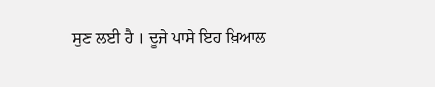ਸੁਣ ਲਈ ਹੈ । ਦੂਜੇ ਪਾਸੇ ਇਹ ਖ਼ਿਆਲ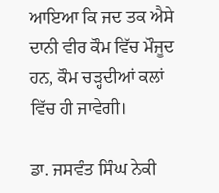ਆਇਆ ਕਿ ਜਦ ਤਕ ਐਸੇ ਦਾਨੀ ਵੀਰ ਕੌਮ ਵਿੱਚ ਮੌਜੂਦ ਹਨ, ਕੌਮ ਚੜ੍ਹਦੀਆਂ ਕਲਾਂ ਵਿੱਚ ਹੀ ਜਾਵੇਗੀ।

ਡਾ. ਜਸਵੰਤ ਸਿੰਘ ਨੇਕੀ